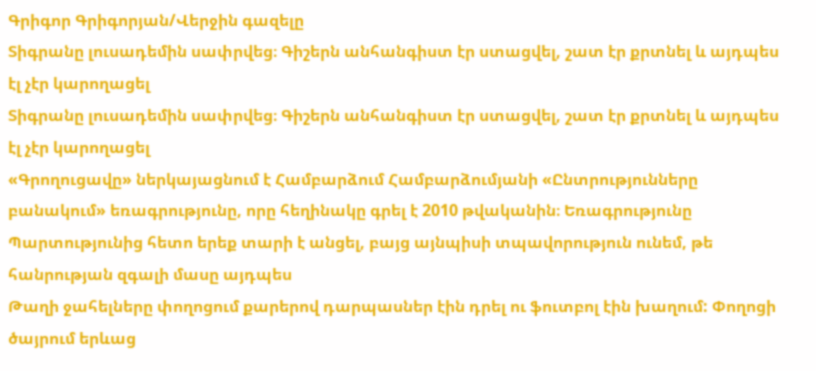Գրիգոր Գրիգորյան/Վերջին գազելը
Տիգրանը լուսադեմին սափրվեց։ Գիշերն անհանգիստ էր ստացվել, շատ էր քրտնել և այդպես էլ չէր կարողացել
Տիգրանը լուսադեմին սափրվեց։ Գիշերն անհանգիստ էր ստացվել, շատ էր քրտնել և այդպես էլ չէր կարողացել
«Գրողուցավը» ներկայացնում է Համբարձում Համբարձումյանի «Ընտրությունները բանակում» եռագրությունը, որը հեղինակը գրել է 2010 թվականին։ Եռագրությունը
Պարտությունից հետո երեք տարի է անցել, բայց այնպիսի տպավորություն ունեմ, թե հանրության զգալի մասը այդպես
Թաղի ջահելները փողոցում քարերով դարպասներ էին դրել ու ֆուտբոլ էին խաղում: Փողոցի ծայրում երևաց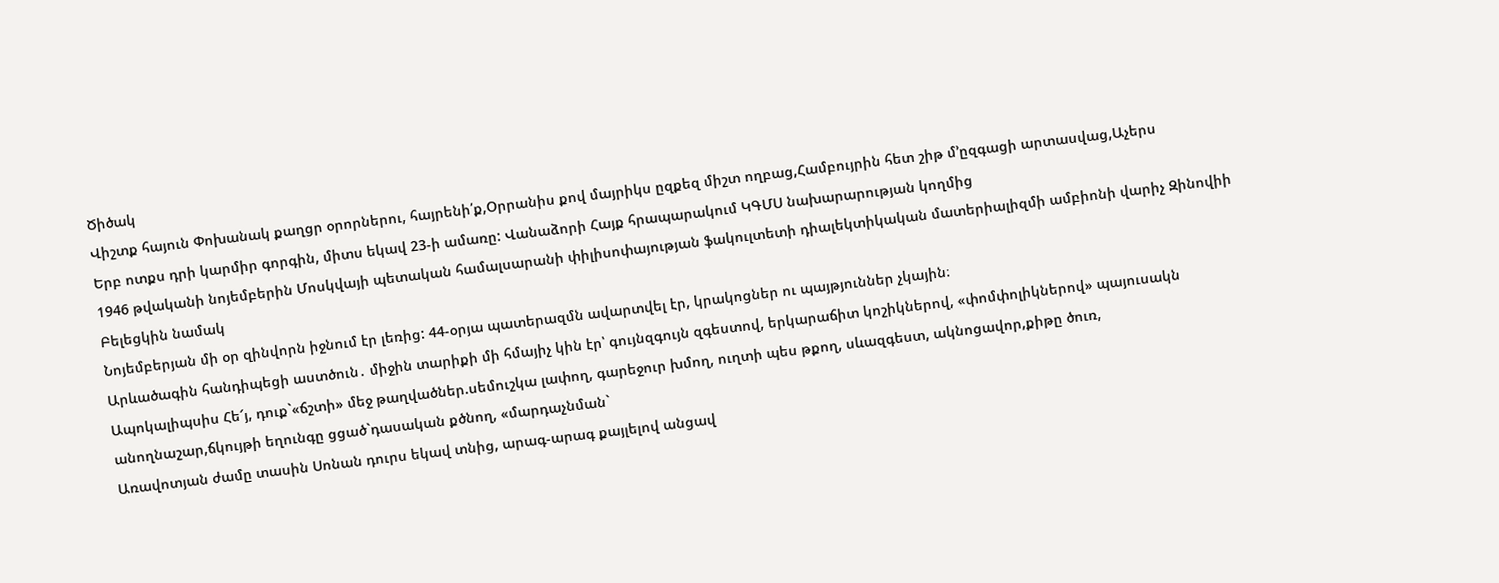Ծիծակ
Վիշտք հայուն Փոխանակ քաղցր օրորներու, հայրենի՛ք,Օրրանիս քով մայրիկս ըզքեզ միշտ ողբաց,Համբույրին հետ շիթ մ՚ըզգացի արտասվաց,Աչերս
Երբ ոտքս դրի կարմիր գորգին, միտս եկավ 23-ի ամառը: Վանաձորի Հայք հրապարակում ԿԳՄՍ նախարարության կողմից
1946 թվականի նոյեմբերին Մոսկվայի պետական համալսարանի փիլիսոփայության ֆակուլտետի դիալեկտիկական մատերիալիզմի ամբիոնի վարիչ Զինովիի Բելեցկին նամակ
Նոյեմբերյան մի օր զինվորն իջնում էր լեռից: 44-օրյա պատերազմն ավարտվել էր, կրակոցներ ու պայթյուններ չկային։
Արևածագին հանդիպեցի աստծուն․ միջին տարիքի մի հմայիչ կին էր՝ գույնզգույն զգեստով, երկարաճիտ կոշիկներով, «փոմփոլիկներով» պայուսակն
Ապոկալիպսիս Հե՜յ, դուք`«ճշտի» մեջ թաղվածներ.սեմուշկա լափող, գարեջուր խմող, ուղտի պես թքող, սևազգեստ, ակնոցավոր,քիթը ծուռ, անողնաշար,ճկույթի եղունգը ցցած`դասական քծնող, «մարդաչնման`
Առավոտյան ժամը տասին Սոնան դուրս եկավ տնից, արագ-արագ քայլելով անցավ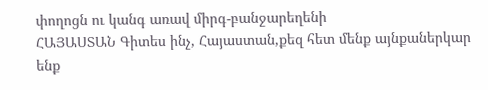փողոցն ու կանգ առավ միրգ-բանջարեղենի
ՀԱՅԱՍՏԱՆ Գիտես ինչ, Հայաստան,քեզ հետ մենք այնքաներկար ենք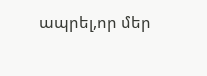ապրել,որ մեր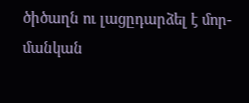ծիծաղն ու լացըդարձել է մոր-մանկան